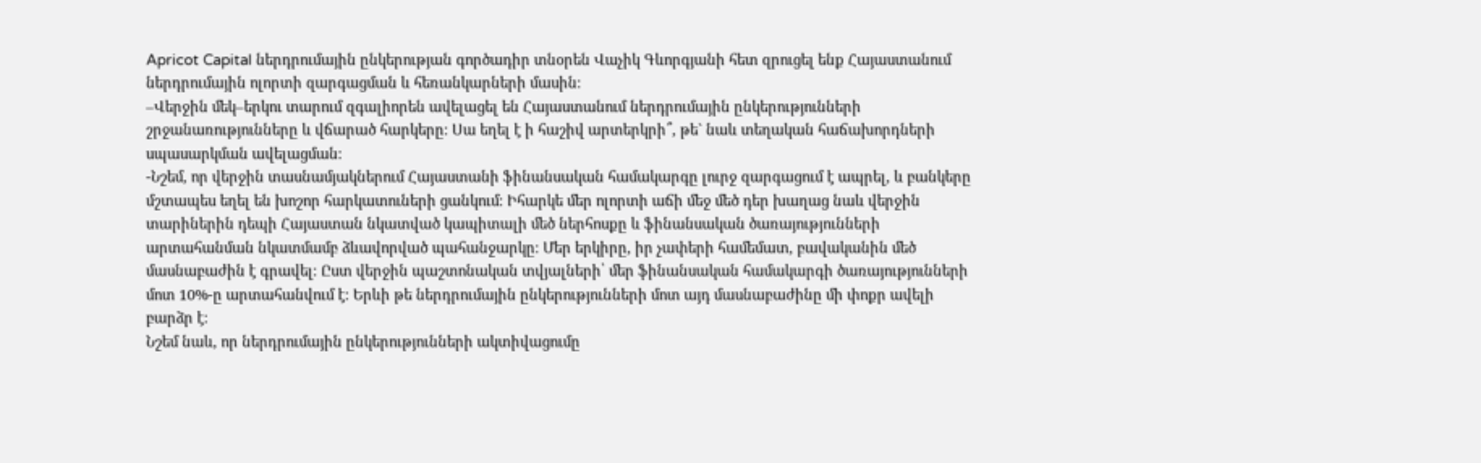Apricot Capital ներդրումային ընկերության գործադիր տնօրեն Վաչիկ Գևորգյանի հետ զրուցել ենք Հայաստանում ներդրումային ոլորտի զարգացման և հեռանկարների մասին։
–Վերջին մեկ–երկու տարում զգալիորեն ավելացել են Հայաստանում ներդրումային ընկերությունների շրջանառությունները և վճարած հարկերը։ Սա եղել է ի հաշիվ արտերկրի՞, թե` նաև տեղական հաճախորդների սպասարկման ավելացման։
-Նշեմ, որ վերջին տասնամյակներում Հայաստանի ֆինանսական համակարգը լուրջ զարգացում է ապրել, և բանկերը մշտապես եղել են խոշոր հարկատուների ցանկում։ Իհարկե մեր ոլորտի աճի մեջ մեծ դեր խաղաց նաև վերջին տարիներին դեպի Հայաստան նկատված կապիտալի մեծ ներհոսքը և ֆինանսական ծառայությունների արտահանման նկատմամբ ձևավորված պահանջարկը։ Մեր երկիրը, իր չափերի համեմատ, բավականին մեծ մասնաբաժին է գրավել։ Ըստ վերջին պաշտոնական տվյալների՝ մեր ֆինանսական համակարգի ծառայությունների մոտ 10%-ը արտահանվում է։ Երևի թե ներդրումային ընկերությունների մոտ այդ մասնաբաժինը մի փոքր ավելի բարձր է։
Նշեմ նաև, որ ներդրումային ընկերությունների ակտիվացումը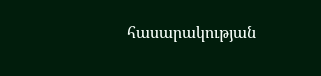հասարակության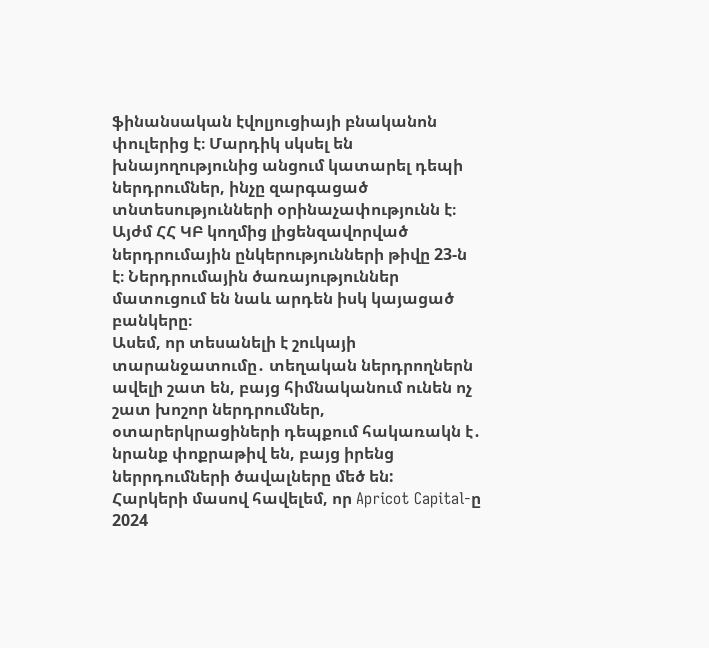ֆինանսական էվոլյուցիայի բնականոն փուլերից է։ Մարդիկ սկսել են խնայողությունից անցում կատարել դեպի ներդրումներ, ինչը զարգացած տնտեսությունների օրինաչափությունն է։ Այժմ ՀՀ ԿԲ կողմից լիցենզավորված ներդրումային ընկերությունների թիվը 23-ն է։ Ներդրումային ծառայություններ մատուցում են նաև արդեն իսկ կայացած բանկերը։
Ասեմ, որ տեսանելի է շուկայի տարանջատումը․ տեղական ներդրողներն ավելի շատ են, բայց հիմնականում ունեն ոչ շատ խոշոր ներդրումներ, օտարերկրացիների դեպքում հակառակն է․ նրանք փոքրաթիվ են, բայց իրենց ներրդումների ծավալները մեծ են:
Հարկերի մասով հավելեմ, որ Apricot Capital-ը 2024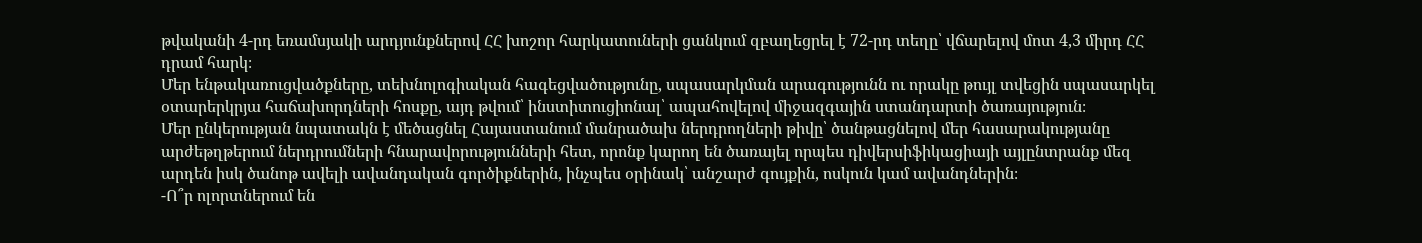թվականի 4-րդ եռամսյակի արդյունքներով ՀՀ խոշոր հարկատուների ցանկում զբաղեցրել է 72-րդ տեղը՝ վճարելով մոտ 4,3 միրդ ՀՀ դրամ հարկ։
Մեր ենթակառուցվածքները, տեխնոլոգիական հագեցվածությունը, սպասարկման արագությունն ու որակը թույլ տվեցին սպասարկել օտարերկրյա հաճախորդների հոսքը, այդ թվում՝ ինստիտուցիոնալ՝ ապահովելով միջազգային ստանդարտի ծառայություն։
Մեր ընկերության նպատակն է մեծացնել Հայաստանում մանրածախ ներդրողների թիվը՝ ծանթացնելով մեր հասարակությանը արժեթղթերում ներդրումների հնարավորությունների հետ, որոնք կարող են ծառայել որպես դիվերսիֆիկացիայի այլընտրանք մեզ արդեն իսկ ծանոթ ավելի ավանդական գործիքներին, ինչպես օրինակ՝ անշարժ գույքին, ոսկուն կամ ավանդներին։
-Ո՞ր ոլորտներում են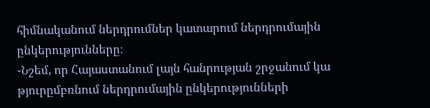հիմնականում ներդրումներ կատարում ներդրումային ընկերությունները։
-Նշեմ, որ Հայաստանում լայն հանրության շրջանում կա թյուրըմբռնում ներդրումային ընկերությունների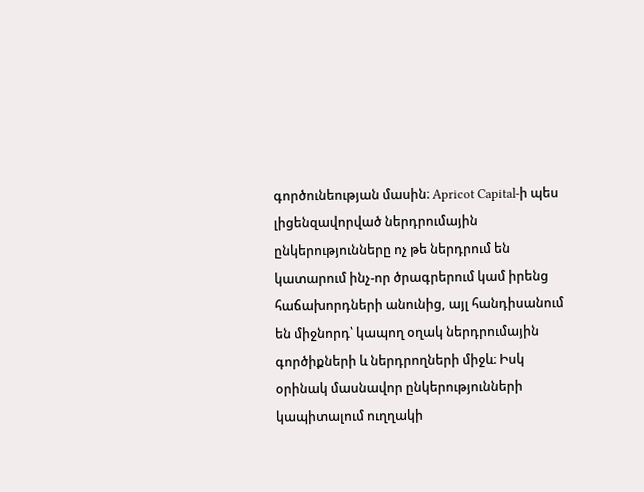գործունեության մասին։ Apricot Capital-ի պես լիցենզավորված ներդրումային ընկերությունները ոչ թե ներդրում են կատարում ինչ-որ ծրագրերում կամ իրենց հաճախորդների անունից, այլ հանդիսանում են միջնորդ՝ կապող օղակ ներդրումային գործիքների և ներդրողների միջև։ Իսկ օրինակ մասնավոր ընկերությունների կապիտալում ուղղակի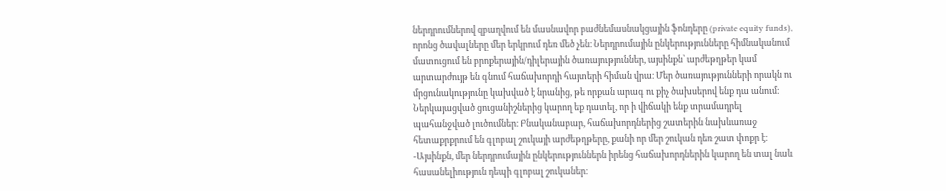ներդրումներով զբաղվում են մասնավոր բաժնեմասնակցային ֆոնդերը (private equity funds), որոնց ծավալները մեր երկրում դեռ մեծ չեն։ Ներդրումային ընկերությունները հիմնականում մատուցում են բրոքերային/դիլերային ծառայություններ, այսինքն՝ արժեթղթեր կամ արտարժույթ են գնում հաճախորդի հայտերի հիման վրա։ Մեր ծառայությունների որակն ու մրցունակությունը կախված է նրանից, թե որքան արագ ու քիչ ծախսերով ենք դա անում։ Ներկայացված ցուցանիշներից կարող եք դատել, որ ի վիճակի ենք տրամադրել պահանջված լուծումներ։ Բնականաբար, հաճախորդներից շատերին նախևառաջ հետաքրքրում են գլոբալ շուկայի արժեթղթերը, քանի որ մեր շուկան դեռ շատ փոքր է։
-Այսինքն, մեր ներդրումային ընկերություններն իրենց հաճախորդներին կարող են տալ նաև հասանելիություն դեպի գլոբալ շուկաներ։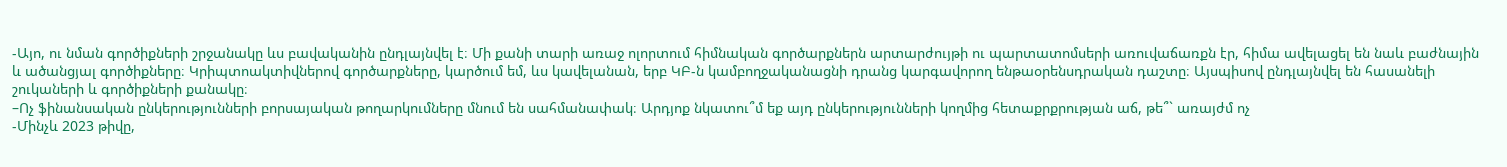-Այո, ու նման գործիքների շրջանակը ևս բավականին ընդլայնվել է։ Մի քանի տարի առաջ ոլորտում հիմնական գործարքներն արտարժույթի ու պարտատոմսերի առուվաճառքն էր, հիմա ավելացել են նաև բաժնային և ածանցյալ գործիքները։ Կրիպտոակտիվներով գործարքները, կարծում եմ, ևս կավելանան, երբ ԿԲ-ն կամբողջականացնի դրանց կարգավորող ենթաօրենսդրական դաշտը։ Այսպիսով ընդլայնվել են հասանելի շուկաների և գործիքների քանակը։
–Ոչ ֆինանսական ընկերությունների բորսայական թողարկումները մնում են սահմանափակ։ Արդյոք նկատու՞մ եք այդ ընկերությունների կողմից հետաքրքրության աճ, թե՞` առայժմ ոչ
-Մինչև 2023 թիվը,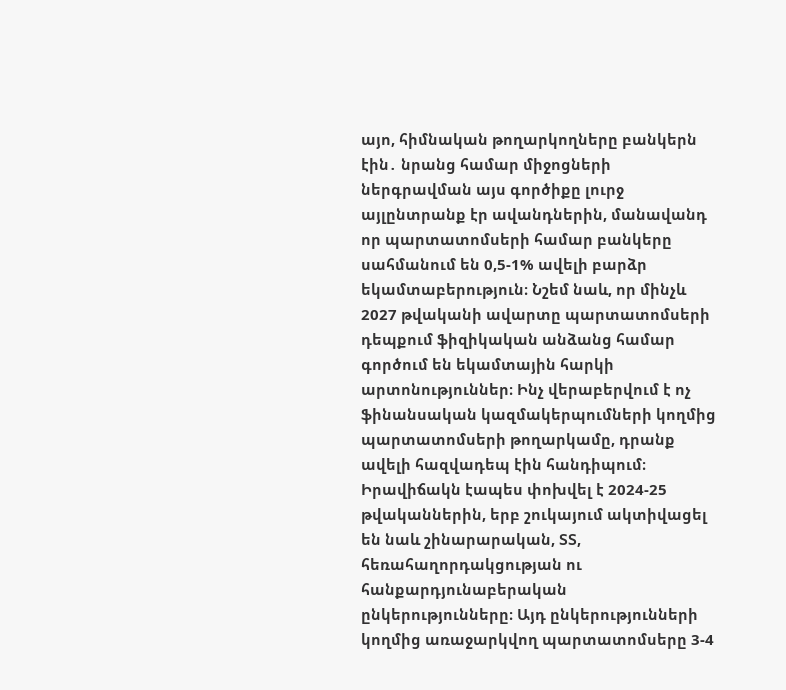այո, հիմնական թողարկողները բանկերն էին․ նրանց համար միջոցների ներգրավման այս գործիքը լուրջ այլընտրանք էր ավանդներին, մանավանդ որ պարտատոմսերի համար բանկերը սահմանում են 0,5-1% ավելի բարձր եկամտաբերություն։ Նշեմ նաև, որ մինչև 2027 թվականի ավարտը պարտատոմսերի դեպքում ֆիզիկական անձանց համար գործում են եկամտային հարկի արտոնություններ։ Ինչ վերաբերվում է ոչ ֆինանսական կազմակերպումների կողմից պարտատոմսերի թողարկամը, դրանք ավելի հազվադեպ էին հանդիպում։
Իրավիճակն էապես փոխվել է 2024-25 թվականներին, երբ շուկայում ակտիվացել են նաև շինարարական, ՏՏ, հեռահաղորդակցության ու հանքարդյունաբերական ընկերությունները։ Այդ ընկերությունների կողմից առաջարկվող պարտատոմսերը 3-4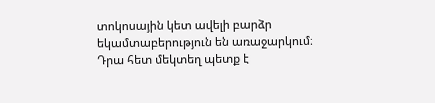տոկոսային կետ ավելի բարձր եկամտաբերություն են առաջարկում։ Դրա հետ մեկտեղ պետք է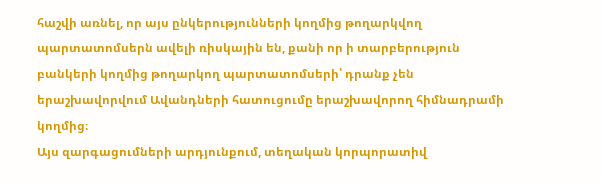հաշվի առնել, որ այս ընկերությունների կողմից թողարկվող պարտատոմսերն ավելի ռիսկային են, քանի որ ի տարբերություն բանկերի կողմից թողարկող պարտատոմսերի՝ դրանք չեն երաշխավորվում Ավանդների հատուցումը երաշխավորող հիմնադրամի կողմից։
Այս զարգացումների արդյունքում, տեղական կորպորատիվ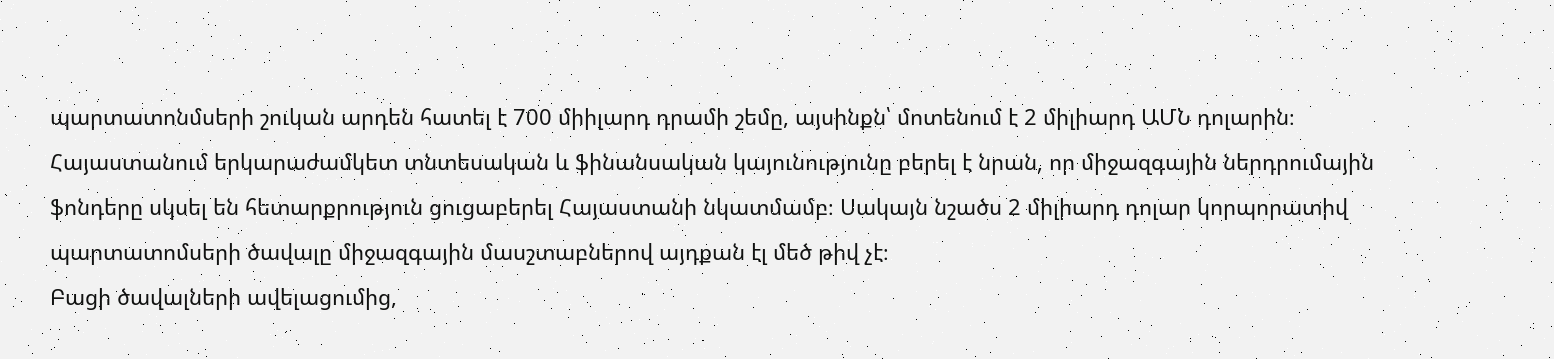պարտատոնմսերի շուկան արդեն հատել է 700 միիլարդ դրամի շեմը, այսինքն՝ մոտենում է 2 միլիարդ ԱՄՆ դոլարին։
Հայաստանում երկարաժամկետ տնտեսական և ֆինանսական կայունությունը բերել է նրան, որ միջազգային ներդրումային ֆոնդերը սկսել են հետարքրություն ցուցաբերել Հայաստանի նկատմամբ։ Սակայն նշածս 2 միլիարդ դոլար կորպորատիվ պարտատոմսերի ծավալը միջազգային մասշտաբներով այդքան էլ մեծ թիվ չէ։
Բացի ծավալների ավելացումից,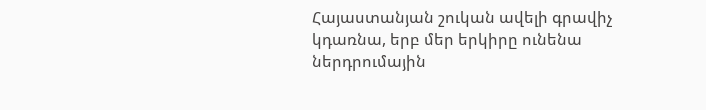Հայաստանյան շուկան ավելի գրավիչ կդառնա, երբ մեր երկիրը ունենա ներդրումային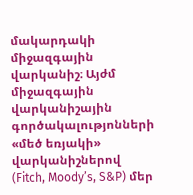մակարդակի միջազգային վարկանիշ։ Այժմ միջազգային վարկանիշային գործակալությոնների «մեծ եռյակի» վարկանիշներով (Fitch, Moody’s, S&P) մեր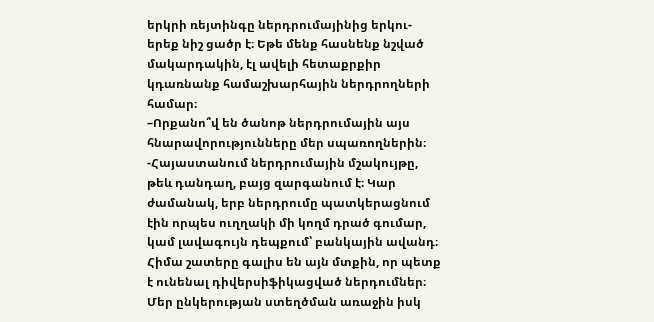երկրի ռեյտինգը ներդրումայինից երկու-երեք նիշ ցածր է։ Եթե մենք հասնենք նշված մակարդակին, էլ ավելի հետաքրքիր կդառնանք համաշխարհային ներդրողների համար։
–Որքանո՞վ են ծանոթ ներդրումային այս հնարավորությունները մեր սպառողներին։
-Հայաստանում ներդրումային մշակույթը, թեև դանդաղ, բայց զարգանում է։ Կար ժամանակ, երբ ներդրումը պատկերացնում էին որպես ուղղակի մի կողմ դրած գումար, կամ լավագույն դեպքում՝ բանկային ավանդ։ Հիմա շատերը գալիս են այն մտքին, որ պետք է ունենալ դիվերսիֆիկացված ներդումներ։ Մեր ընկերության ստեղծման առաջին իսկ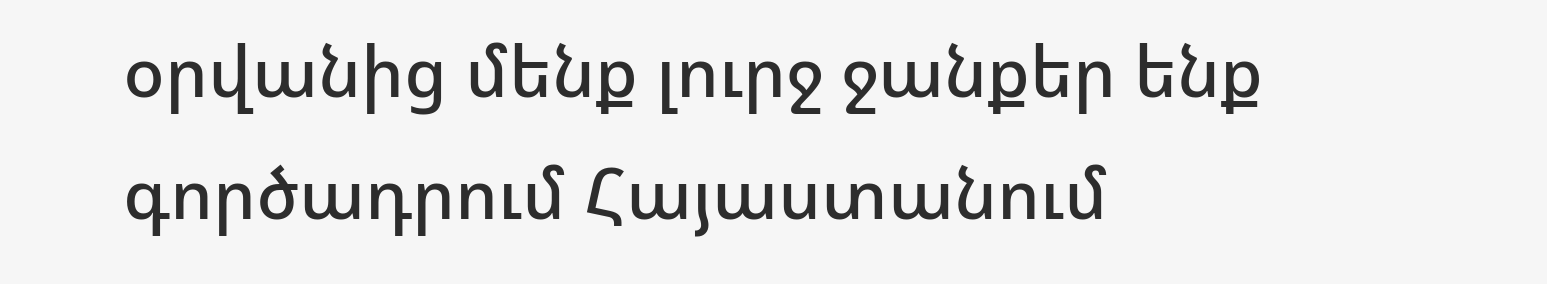օրվանից մենք լուրջ ջանքեր ենք գործադրում Հայաստանում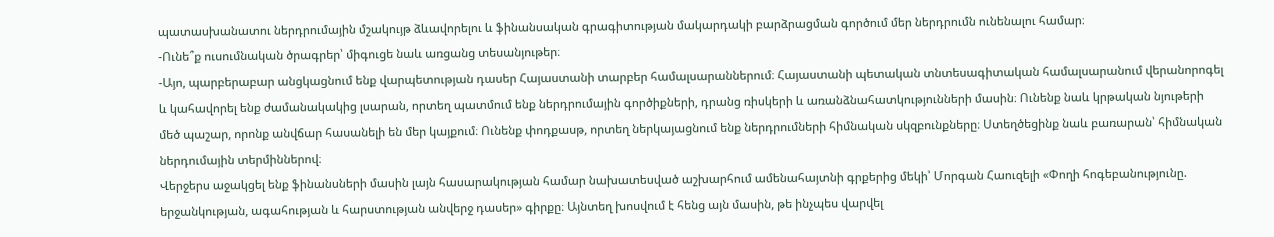պատասխանատու ներդրումային մշակույթ ձևավորելու և ֆինանսական գրագիտության մակարդակի բարձրացման գործում մեր ներդրումն ունենալու համար։
-Ունե՞ք ուսումնական ծրագրեր՝ միգուցե նաև առցանց տեսանյութեր։
-Այո, պարբերաբար անցկացնում ենք վարպետության դասեր Հայաստանի տարբեր համալսարաններում։ Հայաստանի պետական տնտեսագիտական համալսարանում վերանորոգել և կահավորել ենք ժամանակակից լսարան, որտեղ պատմում ենք ներդրումային գործիքների, դրանց ռիսկերի և առանձնահատկությունների մասին։ Ունենք նաև կրթական նյութերի մեծ պաշար, որոնք անվճար հասանելի են մեր կայքում։ Ունենք փոդքասթ, որտեղ ներկայացնում ենք ներդրումների հիմնական սկզբունքները։ Ստեղծեցինք նաև բառարան՝ հիմնական ներդումային տերմիններով։
Վերջերս աջակցել ենք ֆինանսների մասին լայն հասարակության համար նախատեսված աշխարհում ամենահայտնի գրքերից մեկի՝ Մորգան Հաուզելի «Փողի հոգեբանությունը. երջանկության, ագահության և հարստության անվերջ դասեր» գիրքը։ Այնտեղ խոսվում է հենց այն մասին, թե ինչպես վարվել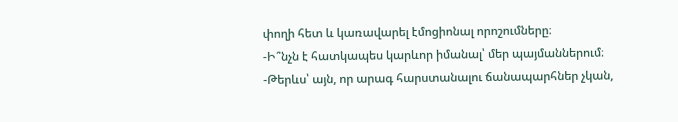փողի հետ և կառավարել էմոցիոնալ որոշումները։
-Ի՞նչն է հատկապես կարևոր իմանալ՝ մեր պայմաններում։
-Թերևս՝ այն, որ արագ հարստանալու ճանապարհներ չկան,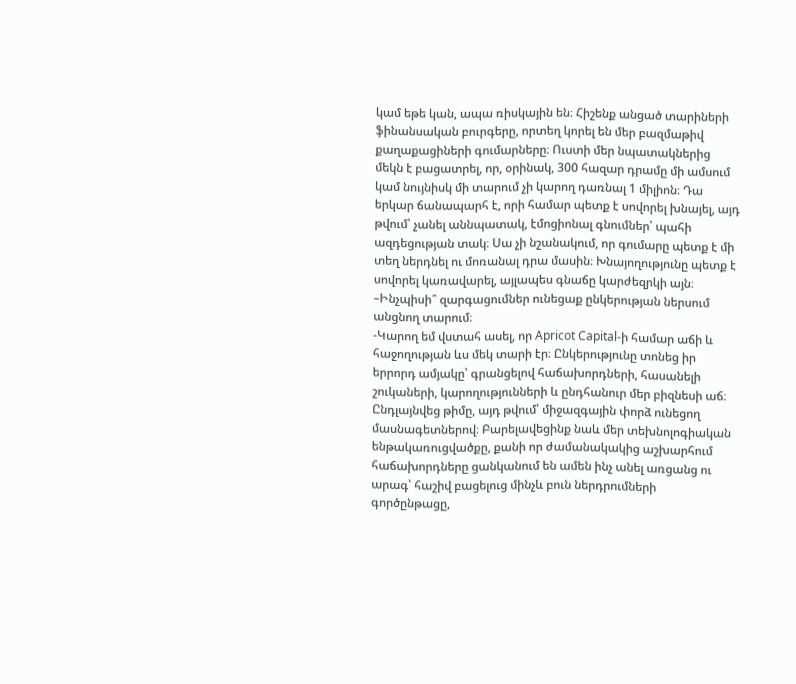կամ եթե կան, ապա ռիսկային են։ Հիշենք անցած տարիների ֆինանսական բուրգերը, որտեղ կորել են մեր բազմաթիվ քաղաքացիների գումարները։ Ուստի մեր նպատակներից մեկն է բացատրել, որ, օրինակ, 300 հազար դրամը մի ամսում կամ նույնիսկ մի տարում չի կարող դառնալ 1 միլիոն։ Դա երկար ճանապարհ է, որի համար պետք է սովորել խնայել, այդ թվում՝ չանել աննպատակ, էմոցիոնալ գնումներ՝ պահի ազդեցության տակ։ Սա չի նշանակում, որ գումարը պետք է մի տեղ ներդնել ու մոռանալ դրա մասին։ Խնայողությունը պետք է սովորել կառավարել, այլապես գնաճը կարժեզրկի այն։
–Ինչպիսի՞ զարգացումներ ունեցաք ընկերության ներսում անցնող տարում։
-Կարող եմ վստահ ասել, որ Apricot Capital-ի համար աճի և հաջողության ևս մեկ տարի էր։ Ընկերությունը տոնեց իր երրորդ ամյակը՝ գրանցելով հաճախորդների, հասանելի շուկաների, կարողությունների և ընդհանուր մեր բիզնեսի աճ։ Ընդլայնվեց թիմը, այդ թվում՝ միջազգային փորձ ունեցող մասնագետներով։ Բարելավեցինք նաև մեր տեխնոլոգիական ենթակառուցվածքը, քանի որ ժամանակակից աշխարհում հաճախորդները ցանկանում են ամեն ինչ անել առցանց ու արագ՝ հաշիվ բացելուց մինչև բուն ներդրումների գործընթացը,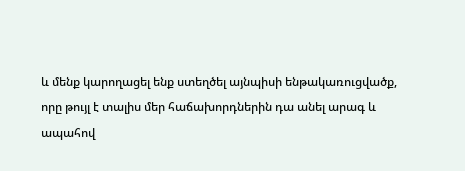և մենք կարողացել ենք ստեղծել այնպիսի ենթակառուցվածք, որը թույլ է տալիս մեր հաճախորդներին դա անել արագ և ապահով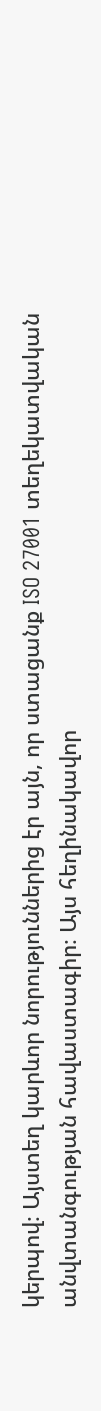կերպով։ Այստեղ կարևոր նորություններից էր այն, որ ստացանք ISO 27001 տեղեկատվական անվտանգության հավաստագիր։ Այս հեղինակավոր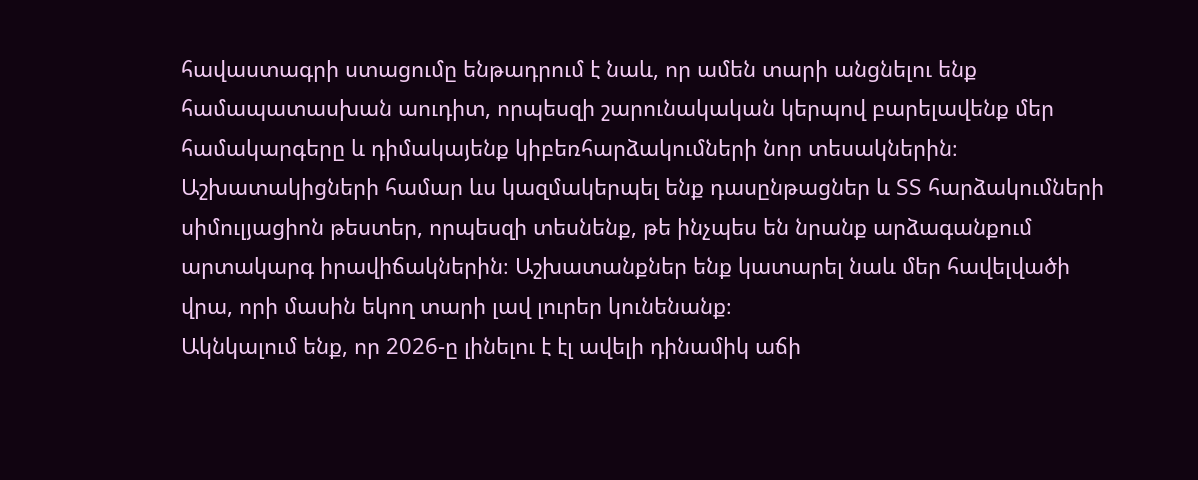հավաստագրի ստացումը ենթադրում է նաև, որ ամեն տարի անցնելու ենք համապատասխան աուդիտ, որպեսզի շարունակական կերպով բարելավենք մեր համակարգերը և դիմակայենք կիբեռհարձակումների նոր տեսակներին։
Աշխատակիցների համար ևս կազմակերպել ենք դասընթացներ և ՏՏ հարձակումների սիմուլյացիոն թեստեր, որպեսզի տեսնենք, թե ինչպես են նրանք արձագանքում արտակարգ իրավիճակներին։ Աշխատանքներ ենք կատարել նաև մեր հավելվածի վրա, որի մասին եկող տարի լավ լուրեր կունենանք։
Ակնկալում ենք, որ 2026-ը լինելու է էլ ավելի դինամիկ աճի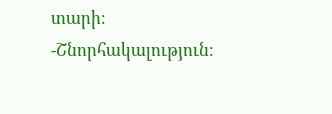տարի։
-Շնորհակալություն։